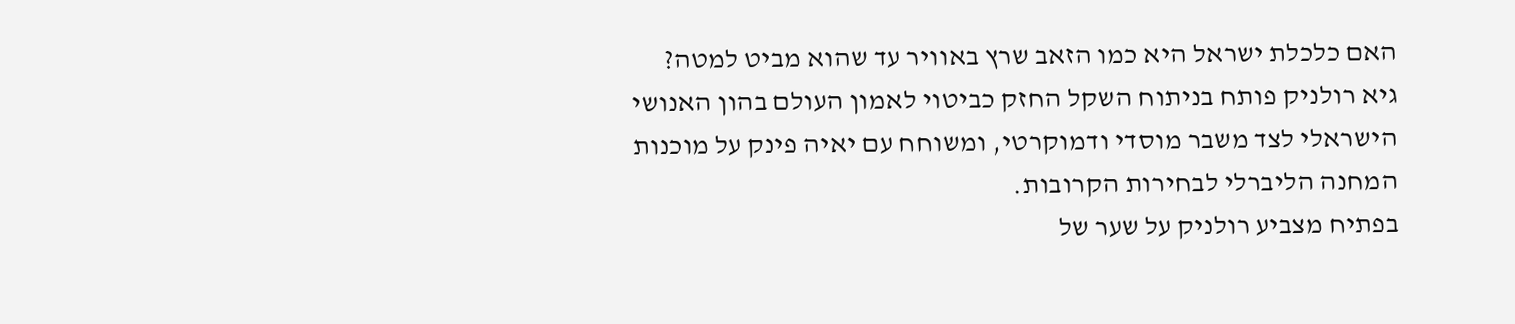האם כלכלת ישראל היא כמו הזאב שרץ באוויר עד שהוא מביט למטה?
גיא רולניק פותח בניתוח השקל החזק כביטוי לאמון העולם בהון האנושי הישראלי לצד משבר מוסדי ודמוקרטי, ומשוחח עם יאיה פינק על מוכנות המחנה הליברלי לבחירות הקרובות.
בפתיח מצביע רולניק על שער של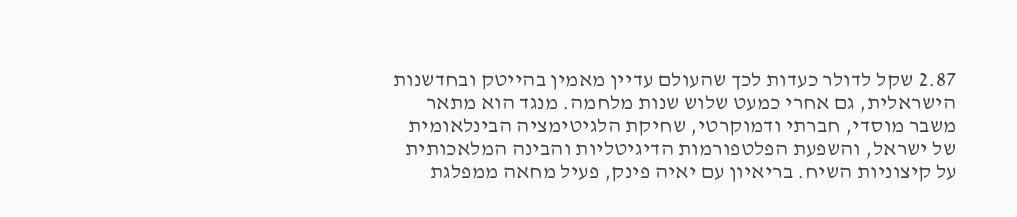2.87 שקל לדולר כעדות לכך שהעולם עדיין מאמין בהייטק ובחדשנות הישראלית, גם אחרי כמעט שלוש שנות מלחמה. מנגד הוא מתאר משבר מוסדי, חברתי ודמוקרטי, שחיקת הלגיטימציה הבינלאומית של ישראל, והשפעת הפלטפורמות הדיגיטליות והבינה המלאכותית על קיצוניות השיח. בריאיון עם יאיה פינק, פעיל מחאה ממפלגת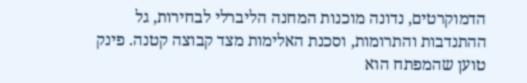הדמוקרטים, נדונה מוכנות המחנה הליברלי לבחירות, גל ההתנדבות והתרומות, וסכנת האלימות מצד קבוצה קטנה. פינק טוען שהמפתח הוא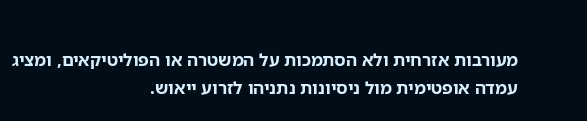מעורבות אזרחית ולא הסתמכות על המשטרה או הפוליטיקאים, ומציג עמדה אופטימית מול ניסיונות נתניהו לזרוע ייאוש.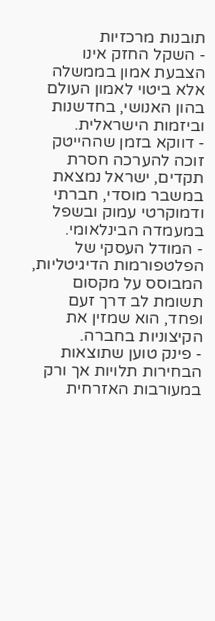תובנות מרכזיות
- השקל החזק אינו הצבעת אמון בממשלה אלא ביטוי לאמון העולם בהון האנושי, בחדשנות וביזמות הישראלית.
- דווקא בזמן שההייטק זוכה להערכה חסרת תקדים, ישראל נמצאת במשבר מוסדי, חברתי ודמוקרטי עמוק ובשפל במעמדה הבינלאומי.
- המודל העסקי של הפלטפורמות הדיגיטליות, המבוסס על מקסום תשומת לב דרך זעם ופחד, הוא שמזין את הקיצוניות בחברה.
- פינק טוען שתוצאות הבחירות תלויות אך ורק במעורבות האזרחית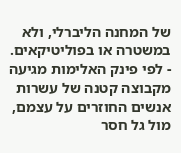של המחנה הליברלי, ולא במשטרה או בפוליטיקאים.
- לפי פינק האלימות מגיעה מקבוצה קטנה של עשרות אנשים החוזרים על עצמם, מול גל חסר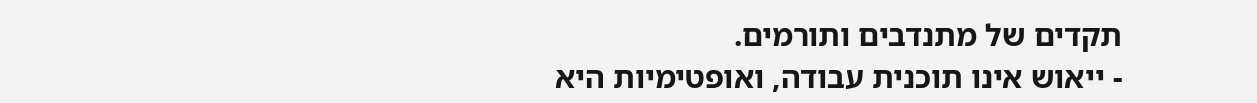תקדים של מתנדבים ותורמים.
- ייאוש אינו תוכנית עבודה, ואופטימיות היא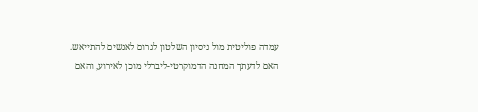עמדה פוליטית מול ניסיון השלטון לגרום לאנשים להתייאש.
האם לדעתך המחנה הדמוקרטי-ליברלי מוכן לאירוע, והאם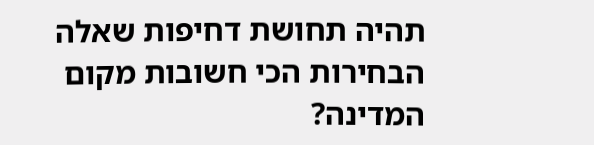תהיה תחושת דחיפות שאלה הבחירות הכי חשובות מקום המדינה?